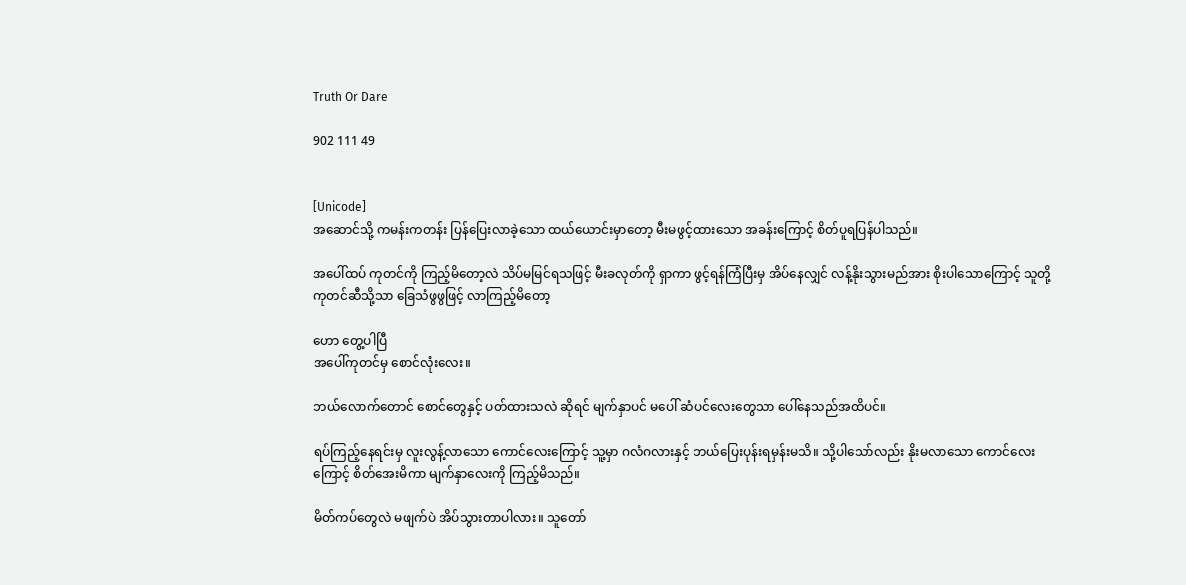Truth Or Dare

902 111 49


[Unicode]
အဆောင်သို့ ကမန်းကတန်း ပြန်ပြေးလာခဲ့သော ထယ်ယောင်းမှာတော့ မီးမဖွင့်ထားသော အခန်းကြောင့် စိတ်ပူရပြန်ပါသည်။

အပေါ်ထပ် ကုတင်ကို ကြည့်မိတော့လဲ သိပ်မမြင်ရသဖြင့် မီးခလုတ်ကို ရှာကာ ဖွင့်ရန်ကြံပြီးမှ အိပ်နေလျှင် လန့်နိုးသွားမည်အား စိုးပါသောကြောင့် သူတို့ ကုတင်ဆီသို့သာ ခြေသံဖွဖွဖြင့် လာကြည့်မိတော့

ဟော တွေ့ပါပြီ
အပေါ်ကုတင်မှ စောင်လုံးလေး။

ဘယ်လောက်တောင် စောင်တွေနှင့် ပတ်ထားသလဲ ဆိုရင် မျက်နှာပင် မပေါ် ဆံပင်လေးတွေသာ ပေါ်နေသည်အထိပင်။

ရပ်ကြည့်နေရင်းမှ လူးလွန့်လာသော ကောင်လေးကြောင့် သူ့မှာ ဂလံဂလားနှင့် ဘယ်ပြေးပုန်းရမှန်းမသိ။ သို့ပါသော်လည်း နိုးမလာသော ကောင်လေးကြောင့် စိတ်အေးမိကာ မျက်နှာလေးကို ကြည့်မိသည်။

မိတ်ကပ်တွေလဲ မဖျက်ပဲ အိပ်သွားတာပါလား။ သူတော်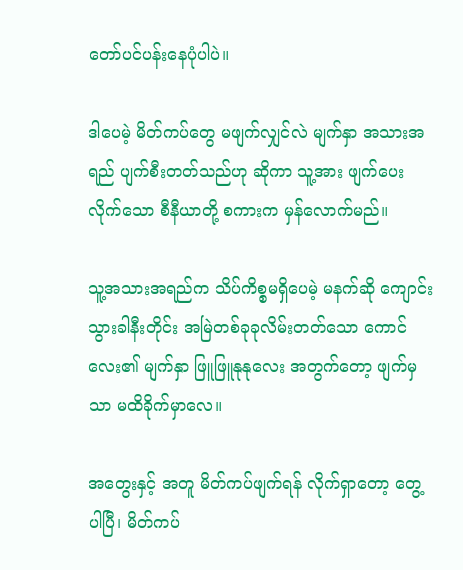တော်ပင်ပန်းနေပုံပါပဲ။

ဒါပေမဲ့ မိတ်ကပ်တွေ မဖျက်လျှင်လဲ မျက်နှာ အသားအရည် ပျက်စီးတတ်သည်ဟု ဆိုကာ သူ့အား ဖျက်ပေးလိုက်သော စီနီယာတို့ စကားက မှန်လောက်မည်။

သူ့အသားအရည်က သိပ်ကိစ္စမရှိပေမဲ့ မနက်ဆို ကျောင်းသွားခါနီးတိုင်း အမြဲတစ်ခုခုလိမ်းတတ်သော ကောင်လေး၏ မျက်နှာ ဖြူဖြူနုနုလေး အတွက်တော့ ဖျက်မှသာ မထိခိုက်မှာလေ။

အတွေးနှင့် အတူ မိတ်ကပ်ဖျက်ရန် လိုက်ရှာတော့ တွေ့ပါပြီ၊ မိတ်ကပ်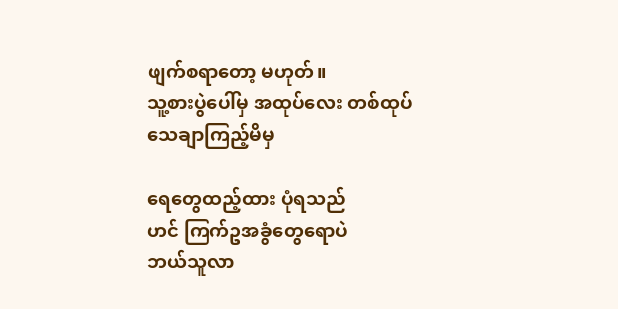ဖျက်စရာတော့ မဟုတ်။
သူ့စားပွဲပေါ်မှ အထုပ်လေး တစ်ထုပ် သေချာကြည့်မိမှ

ရေတွေထည့်ထား ပုံရသည်
ဟင် ကြက်ဥအခွံတွေရောပဲ
ဘယ်သူလာ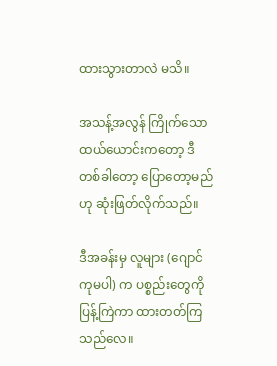ထားသွားတာလဲ မသိ။

အသန့်အလွန် ကြိုက်သော ထယ်ယောင်းကတော့ ဒီတစ်ခါတော့ ပြောတော့မည်ဟု ဆုံးဖြတ်လိုက်သည်။

ဒီအခန်းမှ လူများ (ဂျောင်ကုမပါ) က ပစ္စည်းတွေကို ပြန့်ကြဲကာ ထားတတ်ကြသည်လေ။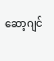ဆော့ဂျင်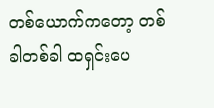တစ်ယောက်ကတော့ တစ်ခါတစ်ခါ ထရှင်းပေ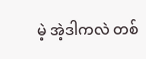မဲ့ အဲ့ဒါကလဲ တစ်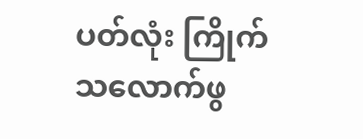ပတ်လုံး ကြိုက်သလောက်ဖွ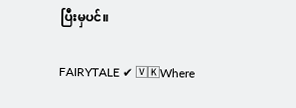ပြီးမှပင်။

FAIRYTALE ✔ 🅅🄺Where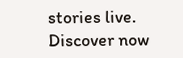stories live. Discover now